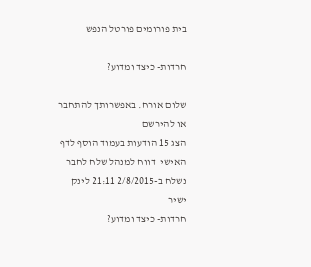בית פורומים פורטל הנפש

חרדות- כיצד ומדוע?

שלום אורח. באפשרותך להתחבר או להירשם
הצג 15 הודעות בעמוד הוסף לדף האישי  דווח למנהל שלח לחבר
נשלח ב-2/8/2015 21:11 לינק ישיר
חרדות- כיצד ומדוע?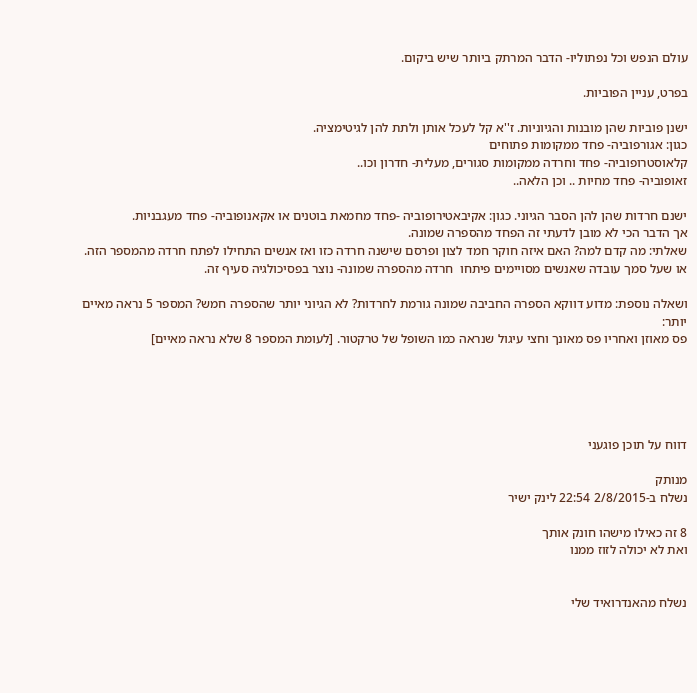עולם הנפש וכל נפתוליו- הדבר המרתק ביותר שיש ביקום.

בפרט, עניין הפוביות.

ישנן פוביות שהן מובנות והגיוניות. ז''א קל לעכל אותן ולתת להן לגיטימציה.
כגון: אגורפוביה- פחד ממקומות פתוחים
קלאוסטרופוביה- פחד וחרדה ממקומות סגורים, מעלית- חדרון וכו..
זאופוביה- פחד מחיות .. וכן הלאה..

ישנם חרדות שהן להן הסבר הגיוני. כגון: אקיבאטירופוביה -פחד מחמאת בוטנים או אקאנופוביה- פחד מעגבניות.
אך הדבר הכי לא מובן לדעתי זה הפחד מהספרה שמונה.
שאלתי: מה קדם למה? האם איזה חוקר חמד לצון ופרסם שישנה חרדה כזו ואז אנשים התחילו לפתח חרדה מהמספר הזה.
או שעל סמך עובדה שאנשים מסויימים פיתחו  חרדה מהספרה שמונה- נוצר בפסיכולגיה סעיף זה.

ושאלה נוספת: מדוע דווקא הספרה החביבה שמונה גורמת לחרדות? לא הגיוני יותר שהספרה חמש? המספר 5 נראה מאיים יותר:
פס מאוזן ואחריו פס מאונך וחצי עיגול שנראה כמו השופל של טרקטור. [לעומת המספר 8 שלא נראה מאיים]





דווח על תוכן פוגעני

מנותק
נשלח ב-2/8/2015 22:54 לינק ישיר

8 זה כאילו מישהו חונק אותך
ואת לא יכולה לזוז ממנו


נשלח מהאנדרואיד שלי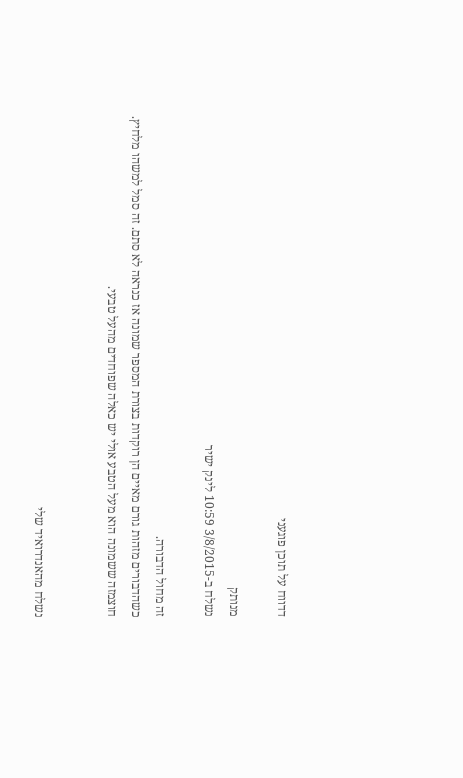דדווח על תוכן פוגעני

מנותק
נשלח ב-3/8/2015 10:59 לינק ישיר

זה מחול הדבורה.
כשהדבורים מזהות גורם מאיים הן רוקדות בצורת המספר שמונה אז כנראה לא סתם. זה סמל למשהו מלחיץ.
חוצמזה ששמונה הוא מעל הטבע אולי יש כאלה שפוחדים מהעל טבעי.


נשלח מהאנדרואיד שלי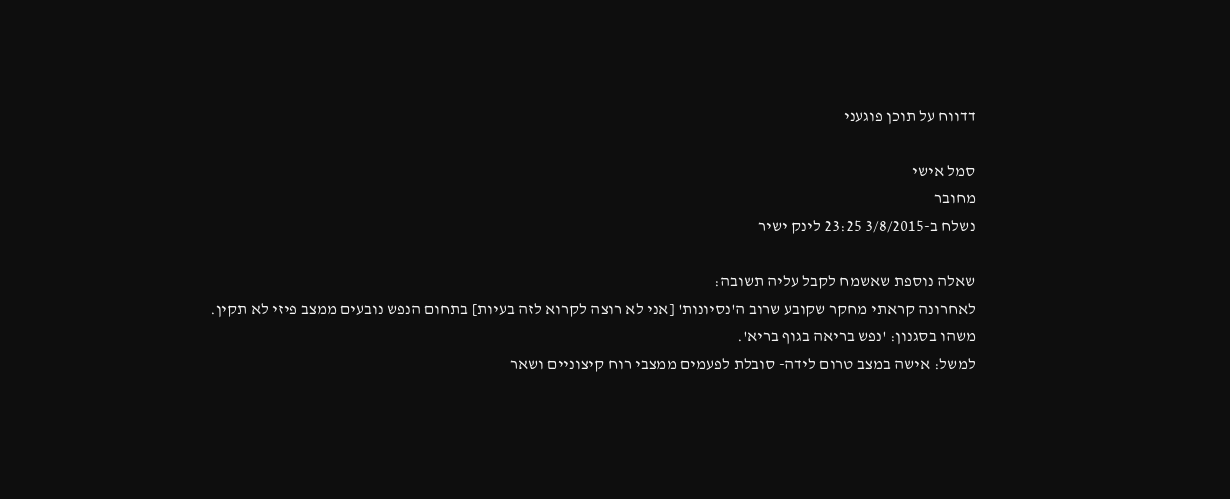דדווח על תוכן פוגעני

סמל אישי
מחובר
נשלח ב-3/8/2015 23:25 לינק ישיר

שאלה נוספת שאשמח לקבל עליה תשובה:
לאחרונה קראתי מחקר שקובע שרוב ה'נסיונות' [אני לא רוצה לקרוא לזה בעיות] בתחום הנפש נובעים ממצב פיזי לא תקין.
משהו בסגנון: 'נפש בריאה בגוף בריא'.
למשל: אישה במצב טרום לידה- סובלת לפעמים ממצבי רוח קיצוניים ושאר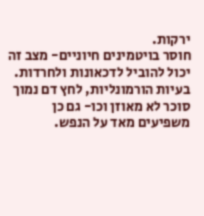ירקות.
חוסר בויטמינים חיוניים- מצב זה יכול להוביל לדכאונות ולחרדות.
בעיות הורמונליות, לחץ דם נמוך סוכר לא מאוזן וכו- גם כן משפיעים מאד על הנפש.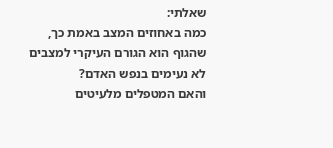שאלתי:
כמה באחוזים המצב באמת כך, שהגוף הוא הגורם העיקרי למצבים לא נעימים בנפש האדם?
והאם המטפלים מלעיטים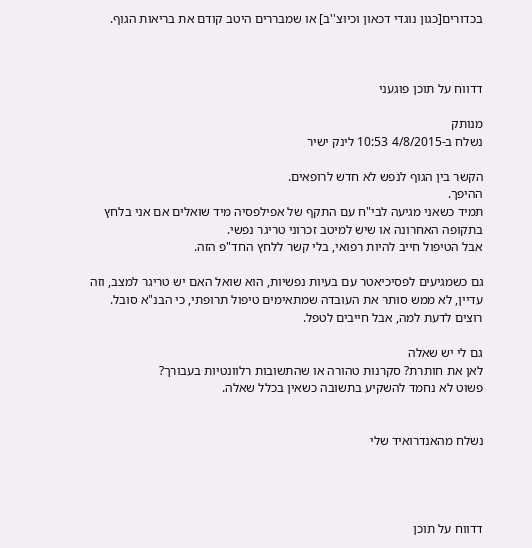בכדורים[כגון נוגדי דכאון וכיוצ''ב] או שמבררים היטב קודם את בריאות הגוף.



דדווח על תוכן פוגעני

מנותק
נשלח ב-4/8/2015 10:53 לינק ישיר

הקשר בין הגוף לנפש לא חדש לרופאים.
ההיפך.
תמיד כשאני מגיעה לבי"ח עם התקף של אפילפסיה מיד שואלים אם אני בלחץ בתקופה האחרונה או שיש למיטב זכרוני טריגר נפשי.
אבל הטיפול חייב להיות רפואי, בלי קשר ללחץ החד"פ הזה.

גם כשמגיעים לפסיכיאטר עם בעיות נפשיות, הוא שואל האם יש טריגר למצב, וזה עדיין, לא ממש סותר את העובדה שמתאימים טיפול תרופתי, כי הבנ"א סובל.
רוצים לדעת למה, אבל חייבים לטפל.

גם לי יש שאלה
לאן את חותרת? סקרנות טהורה או שהתשובות רלוונטיות בעבורך?
פשוט לא נחמד להשקיע בתשובה כשאין בכלל שאלה.


נשלח מהאנדרואיד שלי




דדווח על תוכן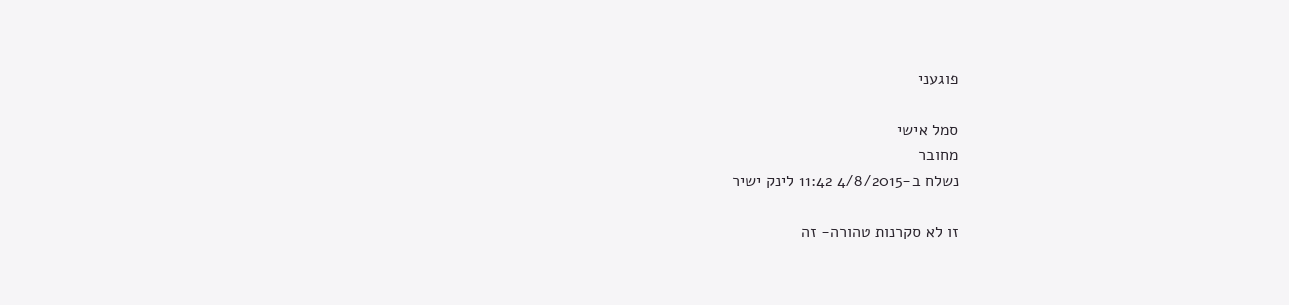פוגעני

סמל אישי
מחובר
נשלח ב-4/8/2015 11:42 לינק ישיר

זו לא סקרנות טהורה- זה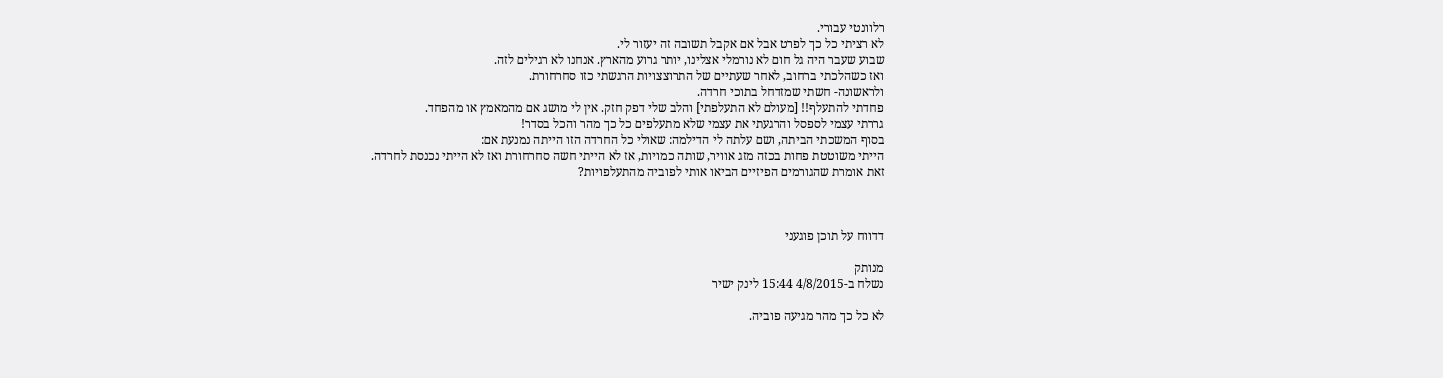רלוונטי עבורי.
לא רציתי כל כך לפרט אבל אם אקבל תשובה זה יעזור לי.
שבוע שעבר היה גל חום לא נורמלי אצלינו, יותר גרוע מהארץ. אנחנו לא רגילים לזה.
ואז כשהלכתי ברחוב, לאחר שעתיים של התרוצצויות הרגשתי כזו סחרחורת.
ולראשונה- חשתי שמזדחל בתוכי חרדה.
פחדתי להתעלף!! [מעולם לא התעלפתי] והלב שלי דפק חזק. אין לי מושג אם מהמאמץ או מהפחד.
גררתי עצמי לספסל והרגעתי את עצמי שלא מתעלפים כל כך מהר והכל בסדר!
בסוף המשכתי הביתה, ושם עלתה לי הדילמה: שאולי כל החרדה הזו הייתה נמנעת אם:
הייתי משוטטת פחות בכזה מזג אוויר, שותה כמויות, אז לא הייתי חשה סחרחורת ואז לא הייתי נכנסת לחרדה.
זאת אומרת שהגורמים הפיזיים הביאו אותי לפוביה מהתעלפויות?



דדווח על תוכן פוגעני

מנותק
נשלח ב-4/8/2015 15:44 לינק ישיר

לא כל כך מהר מגיעה פוביה.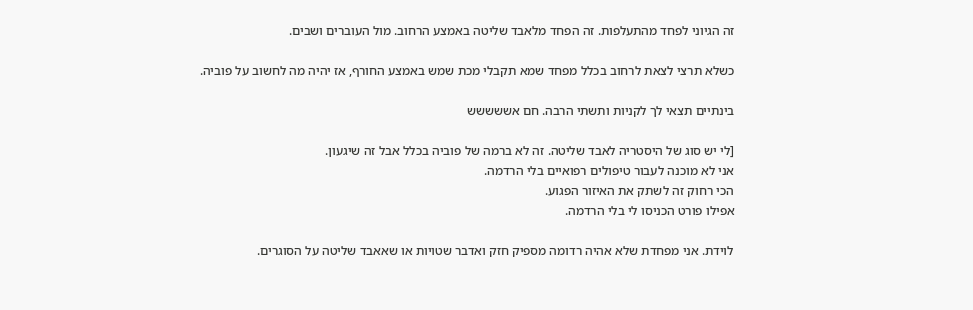זה הגיוני לפחד מהתעלפות. זה הפחד מלאבד שליטה באמצע הרחוב. מול העוברים ושבים.

כשלא תרצי לצאת לרחוב בכלל מפחד שמא תקבלי מכת שמש באמצע החורף, אז יהיה מה לחשוב על פוביה.

בינתיים תצאי לך לקניות ותשתי הרבה. חם אששששש

[לי יש סוג של היסטריה לאבד שליטה. זה לא ברמה של פוביה בכלל אבל זה שיגעון.
אני לא מוכנה לעבור טיפולים רפואיים בלי הרדמה.
הכי רחוק זה לשתק את האיזור הפגוע.
אפילו פורט הכניסו לי בלי הרדמה.

לוידת. אני מפחדת שלא אהיה רדומה מספיק חזק ואדבר שטויות או שאאבד שליטה על הסוגרים.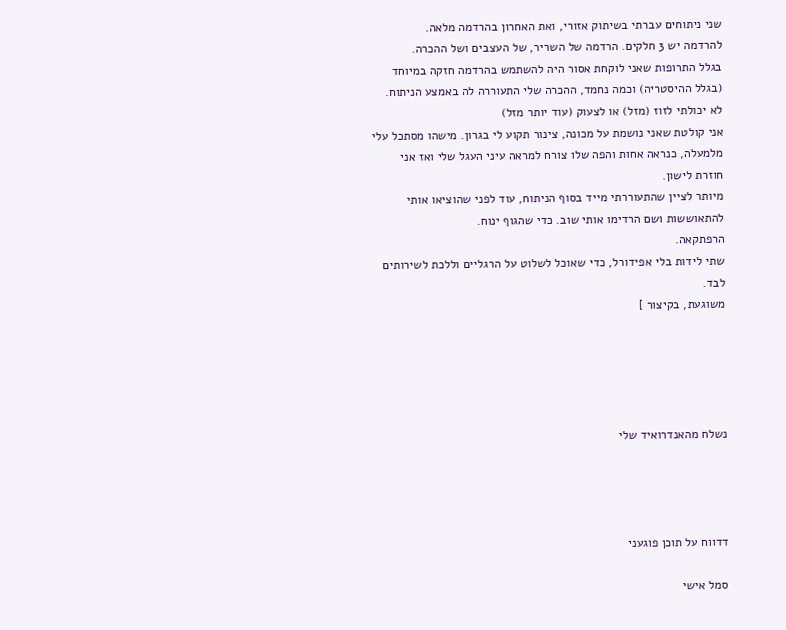שני ניתוחים עברתי בשיתוק אזורי, ואת האחרון בהרדמה מלאה.
להרדמה יש 3 חלקים. הרדמה של השריר, של העצבים ושל ההכרה.
בגלל התרופות שאני לוקחת אסור היה להשתמש בהרדמה חזקה במיוחד (בגלל ההיסטריה) וכמה נחמד, ההכרה שלי התעוררה לה באמצע הניתוח.
לא יכולתי לזוז (מזל) או לצעוק (עוד יותר מזל)
אני קולטת שאני נושמת על מכונה, צינור תקוע לי בגרון. מישהו מסתכל עלי מלמעלה, כנראה אחות והפה שלו צורח למראה עיני העגל שלי ואז אני חוזרת לישון.
מיותר לציין שהתעוררתי מייד בסוף הניתוח, עוד לפני שהוציאו אותי להתאוששות ושם הרדימו אותי שוב. כדי שהגוף ינוח.
הרפתקאה.
שתי לידות בלי אפידורל, כדי שאוכל לשלוט על הרגליים וללכת לשירותים לבד.
משוגעת, בקיצור ]





נשלח מהאנדרואיד שלי




דדווח על תוכן פוגעני

סמל אישי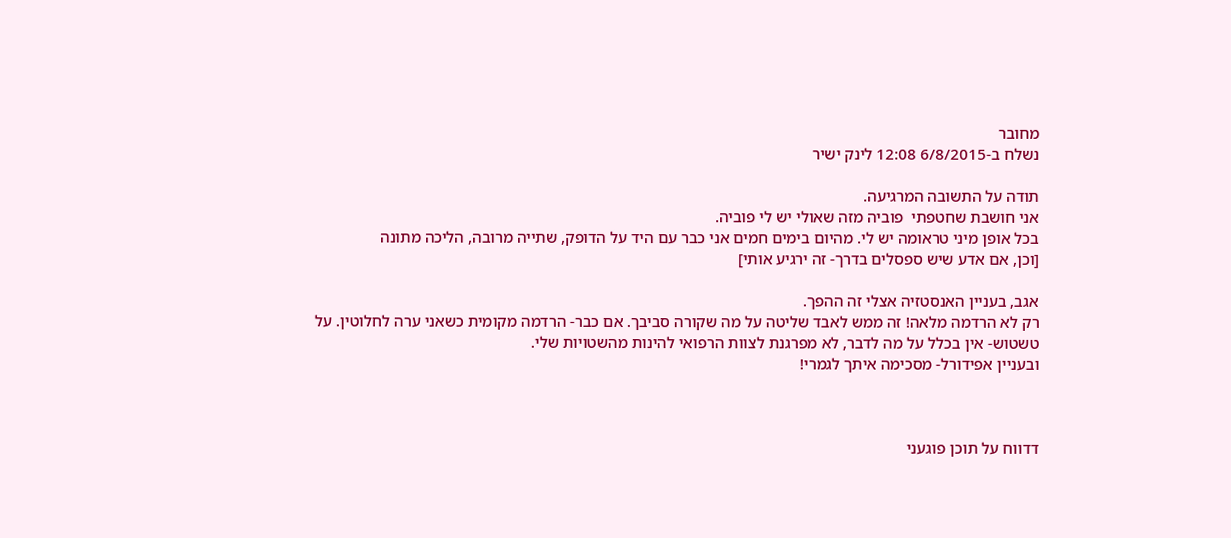מחובר
נשלח ב-6/8/2015 12:08 לינק ישיר

תודה על התשובה המרגיעה.
אני חושבת שחטפתי  פוביה מזה שאולי יש לי פוביה.
בכל אופן מיני טראומה יש לי. מהיום בימים חמים אני כבר עם היד על הדופק, שתייה מרובה, הליכה מתונה
[וכן, אם אדע שיש ספסלים בדרך- זה ירגיע אותי]

אגב, בעניין האנסטזיה אצלי זה ההפך.
רק לא הרדמה מלאה! זה ממש לאבד שליטה על מה שקורה סביבך. אם כבר- הרדמה מקומית כשאני ערה לחלוטין. על טשטוש- אין בכלל על מה לדבר, לא מפרגנת לצוות הרפואי להינות מהשטויות שלי.
ובעניין אפידורל- מסכימה איתך לגמרי!



דדווח על תוכן פוגעני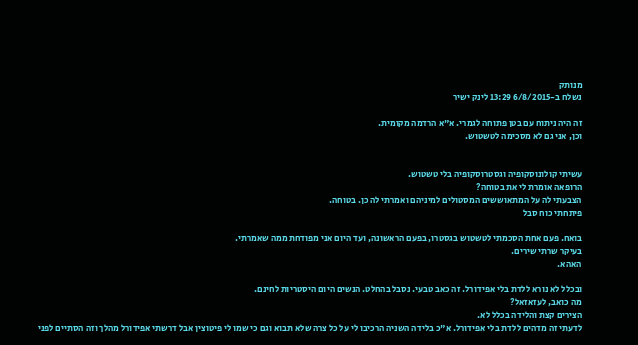מנותק
נשלח ב-6/8/2015 13:29 לינק ישיר

זה היה ניתוח עם בטן פתוחה לגמרי. א"א הרדמה מקומית.
וכן, אני גם לא מסכימה לטשטוש.


עשיתי קולונוסקופיה וגסטרוסקופיה בלי טשטוש.
הרופאה אומרת לי את בטוחה?
הצבעתי לה על המתאוששים המסטולים למיניהם ואמרתי לה כן. בטוחה.
פיתחתי כוח סבל

בואח. פעם אחת הסכמתי לטשטוש בגסטרו, בפעם הראשונה, ועד היום אני מפודחת ממה שאמרתי.
בעיקר שרתי שירים.
האהא.

ובכלל לא נורא ללדת בלי אפידורל. זה כאב טבעי. נסבל בהחלט. הנשים היום היסטריות לחינם.
מה כואב, לעזאזאל?
הצירים קצת והלידה בכלל לא.
לדעתי זה מדהים ללדת בלי אפידורל. א"כ בלידה השניה הרכיבו לי על כל צרה שלא תבוא וגם כי שמו לי פיטוצין אבל דרשתי אפידורל מהלך וזה הסתיים לפני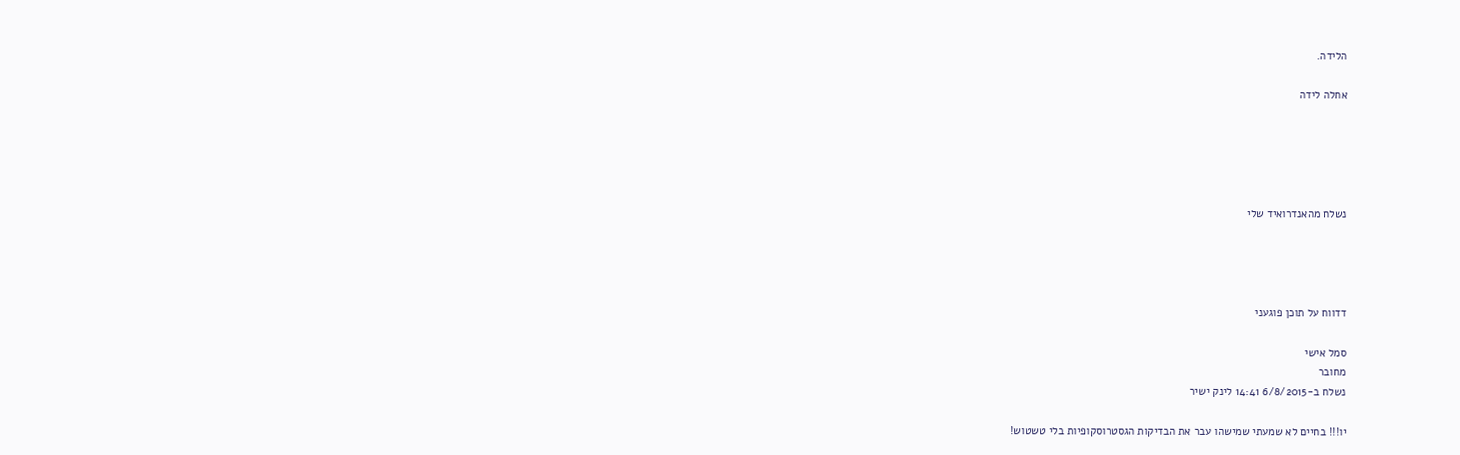הלידה.

אחלה לידה





נשלח מהאנדרואיד שלי




דדווח על תוכן פוגעני

סמל אישי
מחובר
נשלח ב-6/8/2015 14:41 לינק ישיר

יו!!! בחיים לא שמעתי שמישהו עבר את הבדיקות הגסטרוסקופיות בלי טשטוש!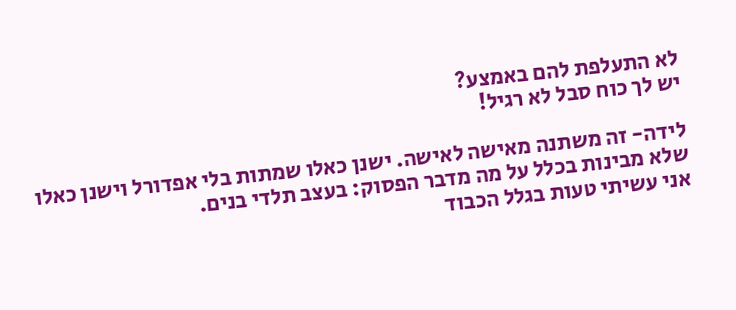לא התעלפת להם באמצע?
יש לך כוח סבל לא רגיל!

לידה- זה משתנה מאישה לאישה. ישנן כאלו שמתות בלי אפדורל וישנן כאלו שלא מבינות בכלל על מה מדבר הפסוק: בעצב תלדי בנים.
אני עשיתי טעות בגלל הכבוד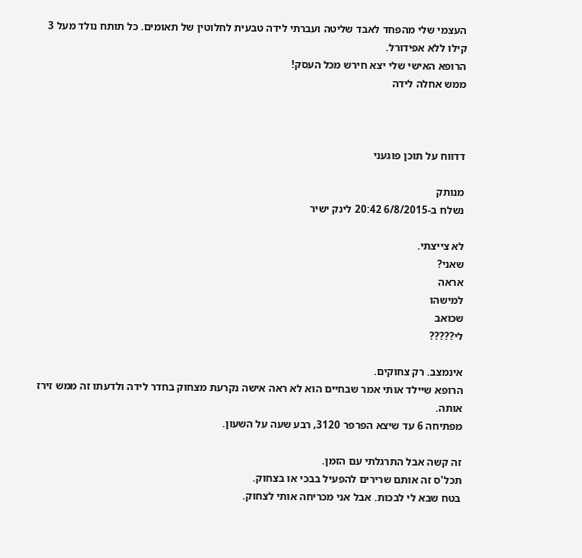העצמי שלי מהפחד לאבד שליטה ועברתי לידה טבעית לחלוטין של תאומים. כל תותח נולד מעל 3 קילו ללא אפידורל.
הרופא האישי שלי יצא חירש מכל העסק!
ממש אחלה לידה



דדווח על תוכן פוגעני

מנותק
נשלח ב-6/8/2015 20:42 לינק ישיר

לא צייצתי.
שאני?
אראה
למישהו
שכואב
לי?????

אינמצב. רק צחוקים.
הרופא שיילד אותי אמר שבחיים הוא לא ראה אישה נקרעת מצחוק בחדר לידה ולדעתו זה ממש זירז אותה.
מפתיחה 6 עד שיצא הפרפר 3120, רבע שעה על השעון.

זה קשה אבל התרגלתי עם הזמן.
תכל'ס זה אותם שרירים להפעיל בבכי או בצחוק.
בטח שבא לי לבכות. אבל אני מכריחה אותי לצחוק.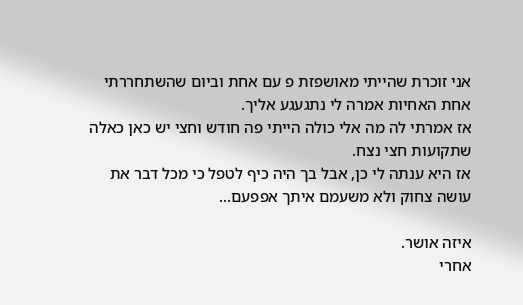אני זוכרת שהייתי מאושפזת פ עם אחת וביום שהשתחררתי אחת האחיות אמרה לי נתגעגע אליך.
אז אמרתי לה מה אלי כולה הייתי פה חודש וחצי יש כאן כאלה שתקועות חצי נצח.
אז היא ענתה לי כן, אבל בך היה כיף לטפל כי מכל דבר את עושה צחוק ולא משעמם איתך אפפעם...

איזה אושר.
אחרי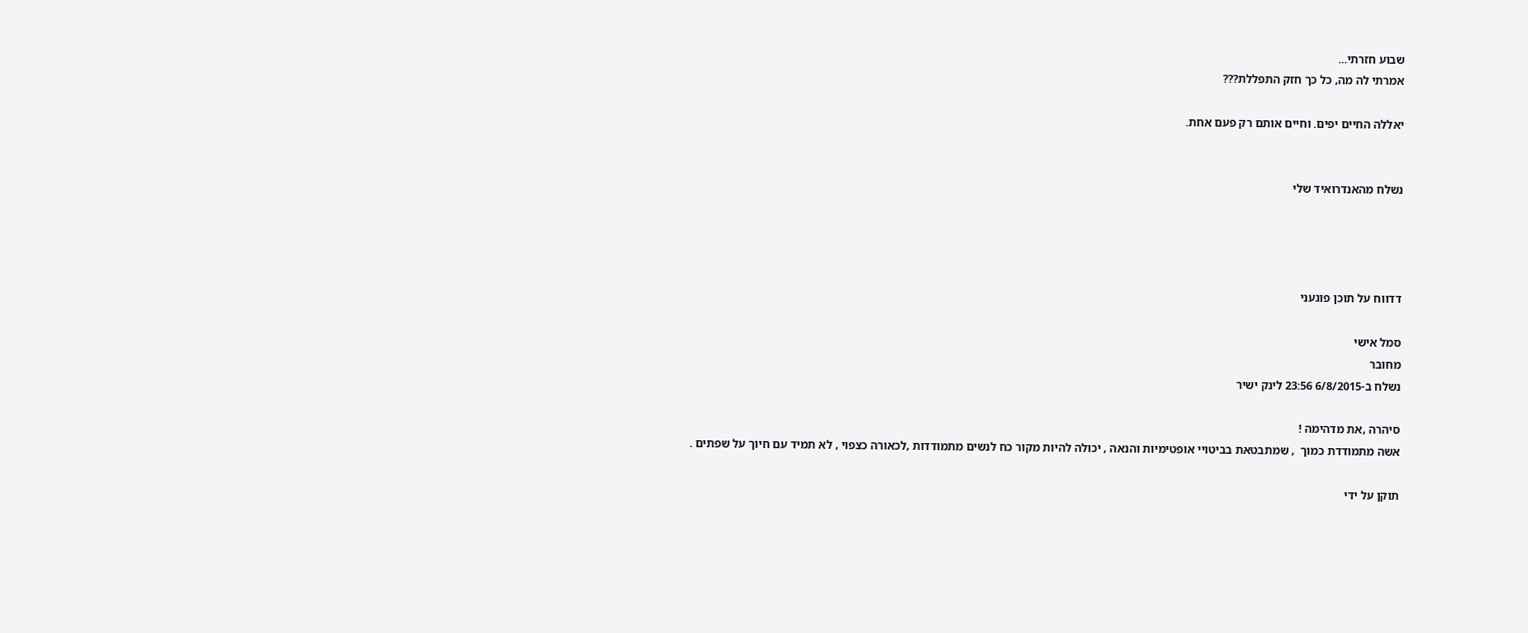שבוע חזרתי...
אמרתי לה מה, כל כך חזק התפללת???

יאללה החיים יפים. וחיים אותם רק פעם אחת.


נשלח מהאנדרואיד שלי




דדווח על תוכן פוגעני

סמל אישי
מחובר
נשלח ב-6/8/2015 23:56 לינק ישיר

סיהרה ,את מדהימה !
אשה מתמודדת כמוך  , שמתבטאת בביטויי אופטימיות והנאה , יכולה להיות מקור כח לנשים מתמודדות ,לכאורה כצפוי , לא תמיד עם חיוך על שפתים .

תוקן על ידי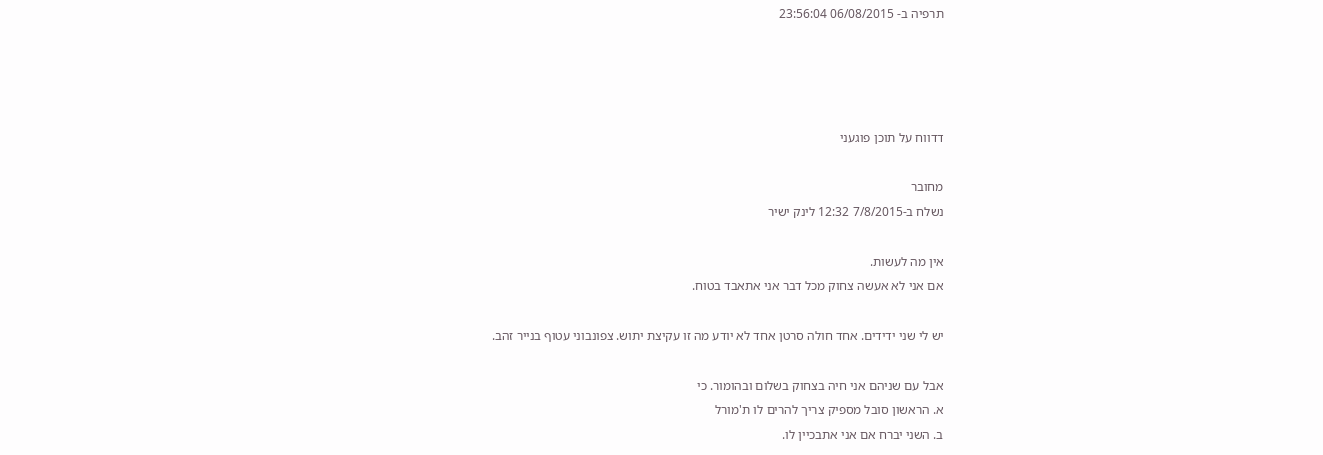תרפיה ב- 06/08/2015 23:56:04




דדווח על תוכן פוגעני

מחובר
נשלח ב-7/8/2015 12:32 לינק ישיר

אין מה לעשות.
אם אני לא אעשה צחוק מכל דבר אני אתאבד בטוח.

יש לי שני ידידים. אחד חולה סרטן אחד לא יודע מה זו עקיצת יתוש. צפונבוני עטוף בנייר זהב.

אבל עם שניהם אני חיה בצחוק בשלום ובהומור. כי
א. הראשון סובל מספיק צריך להרים לו ת'מורל
ב. השני יברח אם אני אתבכיין לו.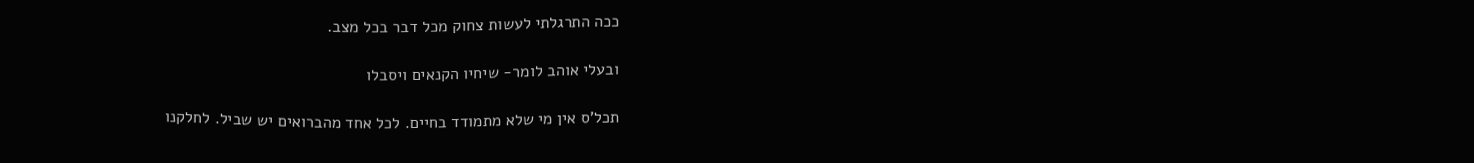ככה התרגלתי לעשות צחוק מכל דבר בכל מצב.

ובעלי אוהב לומר- שיחיו הקנאים ויסבלו

תכל'ס אין מי שלא מתמודד בחיים. לכל אחד מהברואים יש שביל. לחלקנו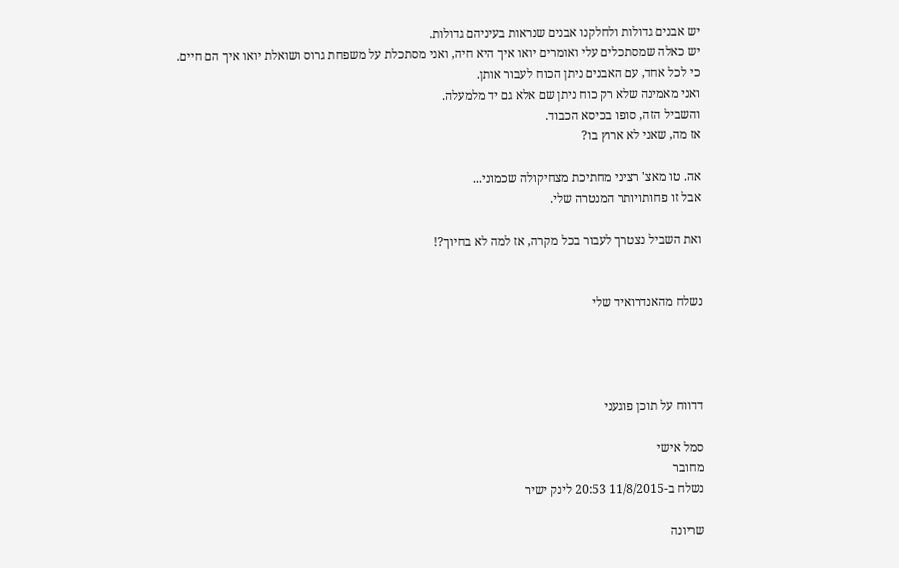יש אבנים גדולות ולחלקנו אבנים שנראות בעיניהם גדולות.
יש כאלה שמסתכלים עלי ואומרים יואו איך היא חיה, ואני מסתכלת על משפחת גרוס ושואלת יואו איך הם חיים.
כי לכל אחד, עם האבנים ניתן הכוח לעבור אותן.
ואני מאמינה שלא רק כוח ניתן שם אלא גם יד מלמעלה.
והשביל הזה, סופו בכיסא הכבוד.
אז מה, שאני לא ארוץ בו?

אה. טו מאצ' רציני מחתיכת מצחיקולה שכמוני...
אבל זו פחותויותר המנטרה שלי.

ואת השביל נצטרך לעבור בכל מקרה, אז למה לא בחיוך?!


נשלח מהאנדרואיד שלי




דדווח על תוכן פוגעני

סמל אישי
מחובר
נשלח ב-11/8/2015 20:53 לינק ישיר

שריונה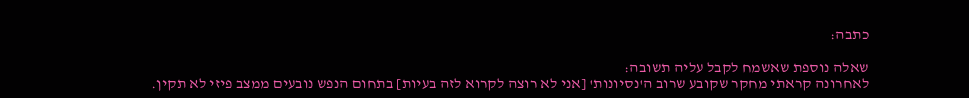כתבה:

שאלה נוספת שאשמח לקבל עליה תשובה:
לאחרונה קראתי מחקר שקובע שרוב ה'נסיונות' [אני לא רוצה לקרוא לזה בעיות] בתחום הנפש נובעים ממצב פיזי לא תקין.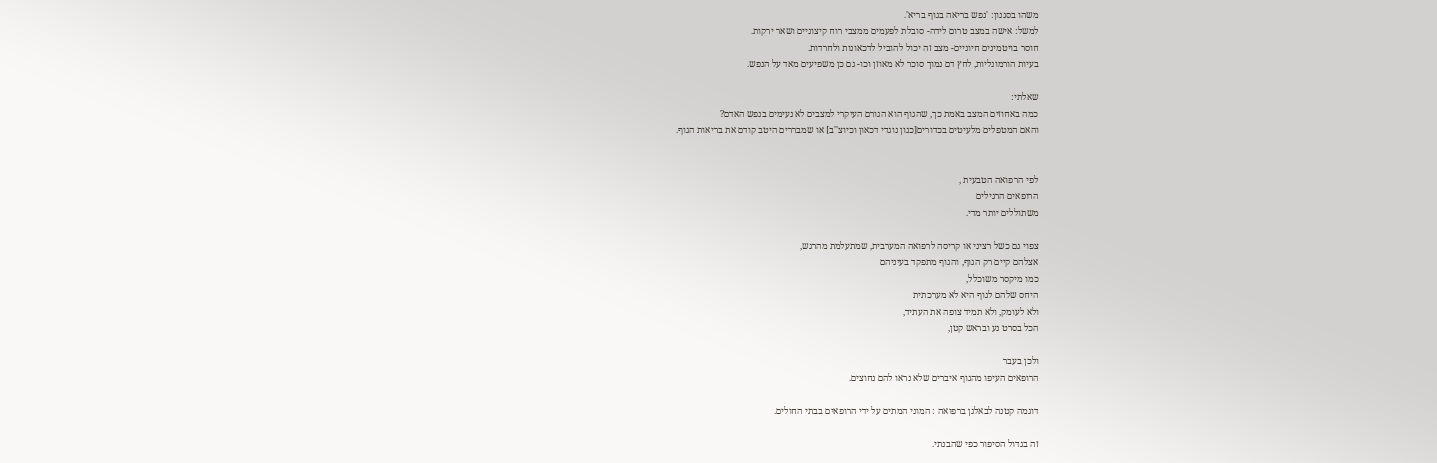משהו בסגנון: 'נפש בריאה בגוף בריא'.
למשל: אישה במצב טרום לידה- סובלת לפעמים ממצבי רוח קיצוניים ושאר ירקות.
חוסר בויטמינים חיוניים- מצב זה יכול להוביל לדכאונות ולחרדות.
בעיות הורמונליות, לחץ דם נמוך סוכר לא מאוזן וכו- גם כן משפיעים מאד על הנפש.

שאלתי:
כמה באחוזים המצב באמת כך, שהגוף הוא הגורם העיקרי למצבים לא נעימים בנפש האדם?
והאם המטפלים מלעיטים בכדורים[כגון נוגדי דכאון וכיוצ''ב] או שמבררים היטב קודם את בריאות הגוף.


לפי הרפואה הטבעית ,
הרופאים הרגילים
משתוללים יותר מדי.

צפוי גם כשל רציני או קריסה לרפואה המערבית, שמתעלמת מהרגש,
אצלהם קיים רק הגוף, והגוף מתפקד בעיניהם
כמו מיקסר משוכלל,
היחס שלהם לגוף היא לא מערכתית
ולא לעומק, ולא תמיד צופה את העתיד,
הכל בסרט נע ובראש קטן,

ולכן בעבר
הרופאים העיפו מהגוף איברים שלא נראו להם נחוצים.

דוגמה קטנה לבאלגן ברפואה : המוני המתים על ידי הרופאים בבתי החולים.

זה בגדול הסיפור כפי שהבנתי.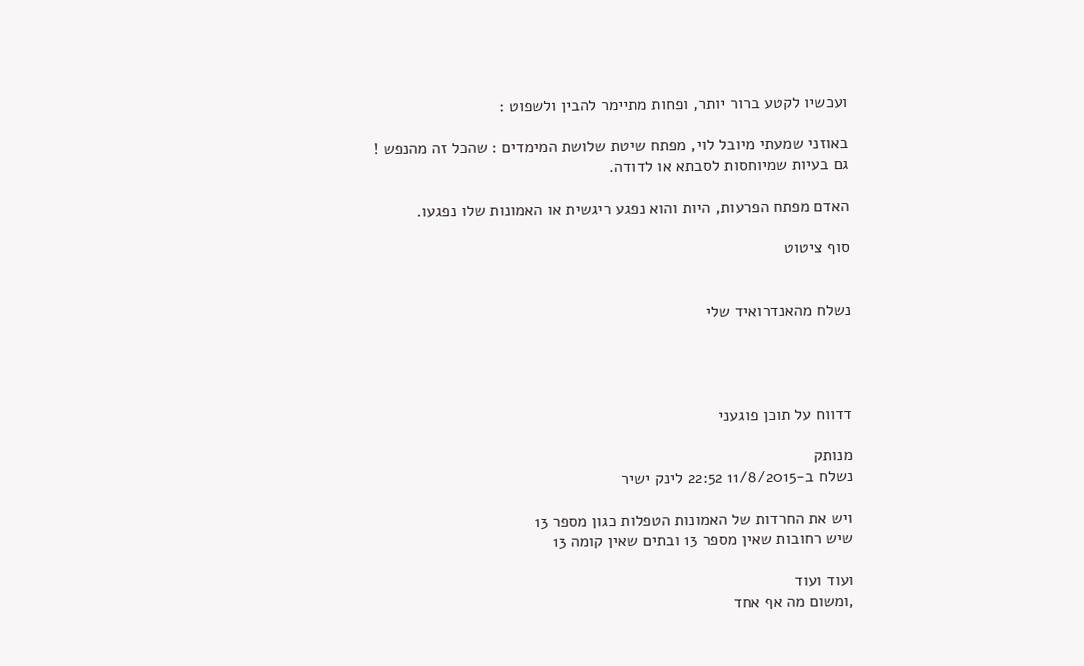ועכשיו לקטע ברור יותר, ופחות מתיימר להבין ולשפוט :

באוזני שמעתי מיובל לוי, מפתח שיטת שלושת המימדים : שהכל זה מהנפש !
גם בעיות שמיוחסות לסבתא או לדודה.

האדם מפתח הפרעות, היות והוא נפגע ריגשית או האמונות שלו נפגעו.

סוף ציטוט


נשלח מהאנדרואיד שלי




דדווח על תוכן פוגעני

מנותק
נשלח ב-11/8/2015 22:52 לינק ישיר

ויש את החרדות של האמונות הטפלות כגון מספר 13
שיש רחובות שאין מספר 13 ובתים שאין קומה 13

ועוד ועוד
,ומשום מה אף אחד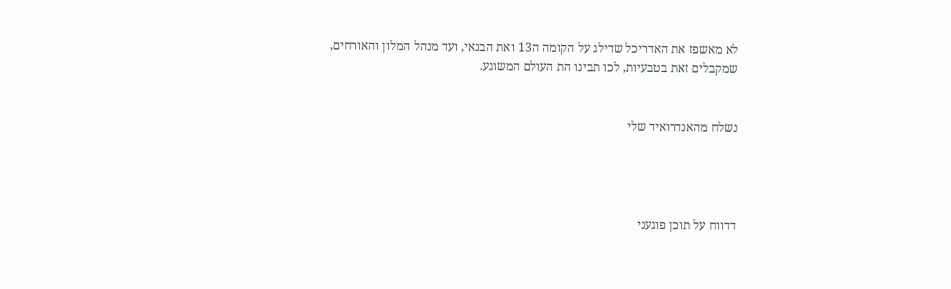לא מאשפז את האדריכל שדילג על הקומה ה13 ואת הבנאי, ועד מנהל המלון והאורחים,
שמקבלים זאת בטבעיות, לכו תבינו הת העולם המשוגע.


נשלח מהאנדרואיד שלי




דדווח על תוכן פוגעני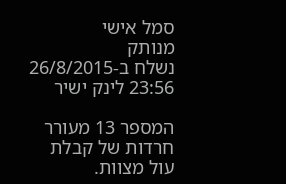סמל אישי
מנותק
נשלח ב-26/8/2015 23:56 לינק ישיר

המספר 13 מעורר חרדות של קבלת עול מצוות.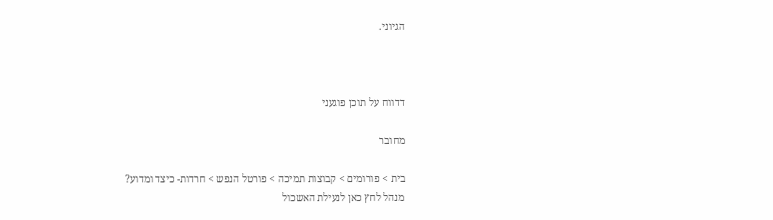הגיוני.



דדווח על תוכן פוגעני

מחובר

בית > פורומים > קבוצות תמיכה > פורטל הנפש > חרדות- כיצד ומדוע?
מנהל לחץ כאן לנעילת האשכול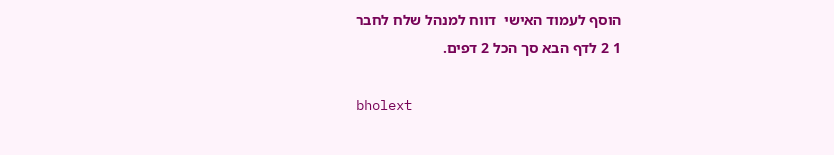הוסף לעמוד האישי  דווח למנהל שלח לחבר
1 2 לדף הבא סך הכל 2 דפים.

bholext